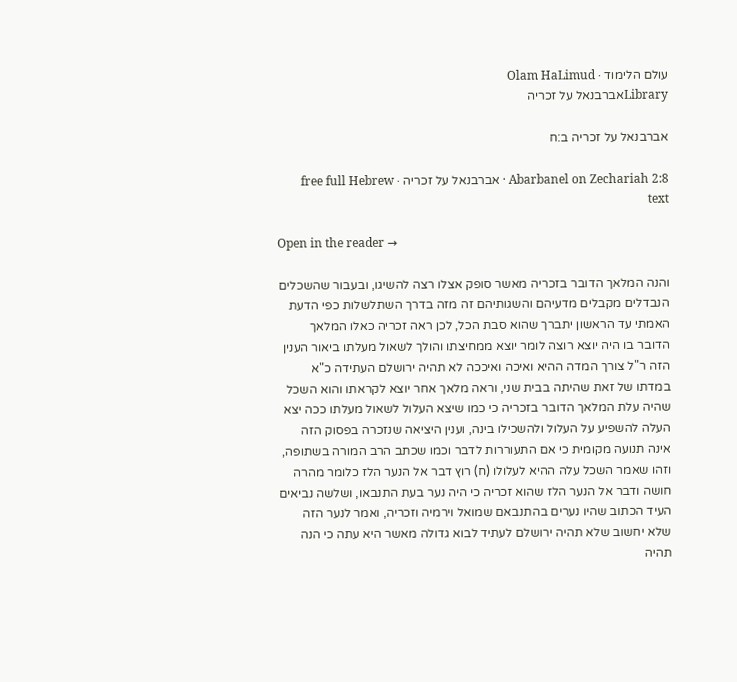עולם הלימוד · Olam HaLimud
Libraryאברבנאל על זכריה

אברבנאל על זכריה ב:ח

Abarbanel on Zechariah 2:8 · אברבנאל על זכריה · free full Hebrew text

Open in the reader →

והנה המלאך הדובר בזכריה מאשר סופק אצלו רצה להשיגו, ובעבור שהשכלים הנבדלים מקבלים מדעיהם והשגותיהם זה מזה בדרך השתלשלות כפי הדעת האמתי עד הראשון יתברך שהוא סבת הכל, לכן ראה זכריה כאלו המלאך הדובר בו היה יוצא רוצה לומר יוצא ממחיצתו והולך לשאול מעלתו ביאור הענין הזה ר"ל צורך המדה ההיא ואיכה ואיככה לא תהיה ירושלם העתידה כ"א במדתו של זאת שהיתה בבית שני, וראה מלאך אחר יוצא לקראתו והוא השכל שהיה עלת המלאך הדובר בזכריה כי כמו שיצא העלול לשאול מעלתו ככה יצא העלה להשפיע על העלול ולהשכילו בינה, וענין היציאה שנזכרה בפסוק הזה אינה תנועה מקומית כי אם התעוררות לדבר וכמו שכתב הרב המורה בשתופה, וזהו שאמר השכל עלה ההיא לעלולו (ח) רוץ דבר אל הנער הלז כלומר מהרה חושה ודבר אל הנער הלז שהוא זכריה כי היה נער בעת התנבאו, ושלשה נביאים העיד הכתוב שהיו נערים בהתנבאם שמואל וירמיה וזכריה, ואמר לנער הזה שלא יחשוב שלא תהיה ירושלם לעתיד לבוא גדולה מאשר היא עתה כי הנה תהיה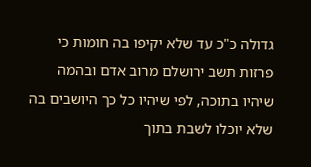גדולה כ"כ עד שלא יקיפו בה חומות כי פרזות תשב ירושלם מרוב אדם ובהמה שיהיו בתוכה, לפי שיהיו כל כך היושבים בה שלא יוכלו לשבת בתוך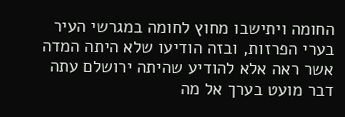החומה ויתישבו מחוץ לחומה במגרשי העיר בערי הפרזות, ובזה הודיעו שלא היתה המדה אשר ראה אלא להודיע שהיתה ירושלם עתה דבר מועט בערך אל מה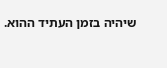שיהיה בזמן העתיד ההוא.